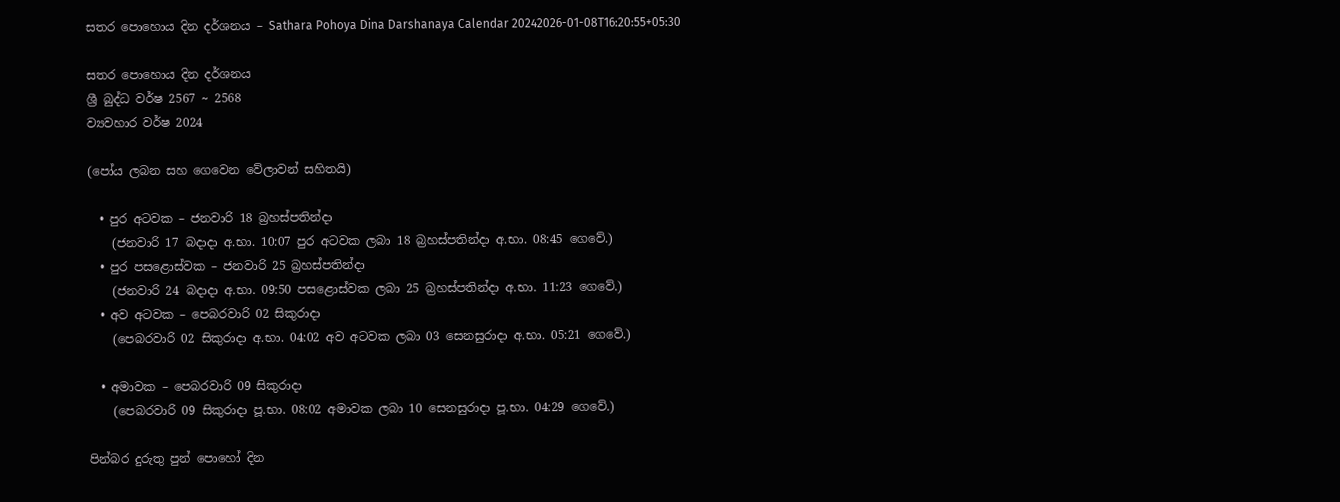සතර පොහොය දින දර්ශනය – Sathara Pohoya Dina Darshanaya Calendar 20242026-01-08T16:20:55+05:30

සතර පොහොය දින දර්ශනය
ශ්‍රී බුද්ධ වර්ෂ 2567 ~ 2568
ව්‍යවහාර වර්ෂ 2024

(පෝය ලබන සහ ගෙවෙන වේලාවන් සහිතයි)

  • පුර අටවක – ජනවාරි 18 බ්‍රහස්පතින්දා
    (ජනවාරි 17 බදාදා අ.භා. 10:07 පුර අටවක ලබා 18 බ්‍රහස්පතින්දා අ.භා. 08:45 ගෙවේ.)
  • පුර පසළොස්වක – ජනවාරි 25 බ්‍රහස්පතින්දා
    (ජනවාරි 24 බදාදා අ.භා. 09:50 පසළොස්වක ලබා 25 බ්‍රහස්පතින්දා අ.භා. 11:23 ගෙවේ.)
  • අව අටවක – පෙබරවාරි 02 සිකුරාදා
    (පෙබරවාරි 02 සිකුරාදා අ.භා. 04:02 අව අටවක ලබා 03 සෙනසුරාදා අ.භා. 05:21 ගෙවේ.)

  • අමාවක – පෙබරවාරි 09 සිකුරාදා
    (පෙබරවාරි 09 සිකුරාදා පූ.භා. 08:02 අමාවක ලබා 10 සෙනසුරාදා පූ.භා. 04:29 ගෙවේ.)

පින්බර දුරුතු පුන් පොහෝ දින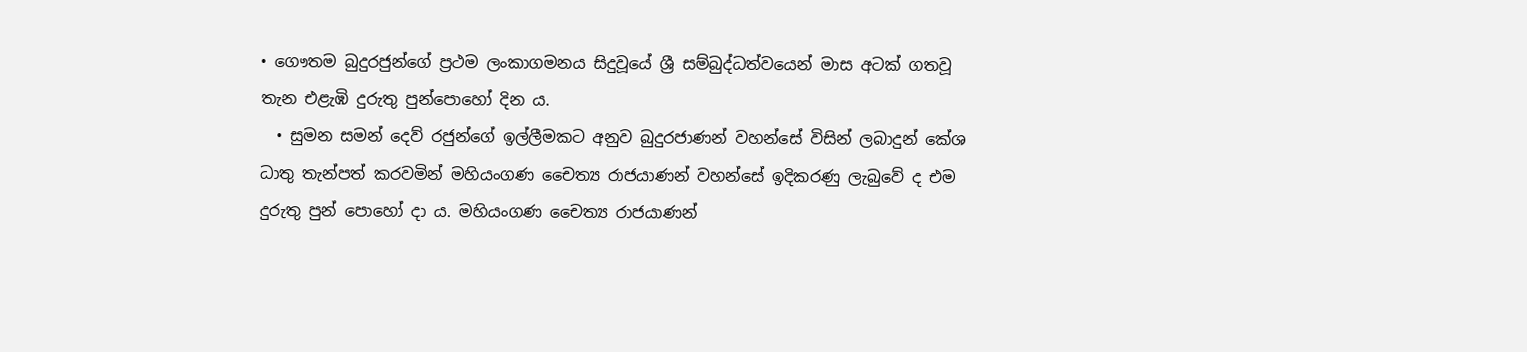• ගෞතම බුදුරජුන්ගේ ප්‍රථම ලංකාගමනය සිදුවූයේ ශ්‍රී සම්බුද්ධත්වයෙන් මාස අටක් ගතවූ තැන එළැඹි දුරුතු පුන්පොහෝ දින ය.
  • සුමන සමන් දෙව් රජුන්ගේ ඉල්ලීමකට අනුව බුදුරජාණන් වහන්සේ විසින් ලබාදුන් කේශ ධාතු තැන්පත් කරවමින් මහියංගණ චෛත්‍ය රාජයාණන් වහන්සේ ඉදිකරණු ලැබුවේ ද එම දුරුතු පුන් පොහෝ දා ය. මහියංගණ චෛත්‍ය රාජයාණන්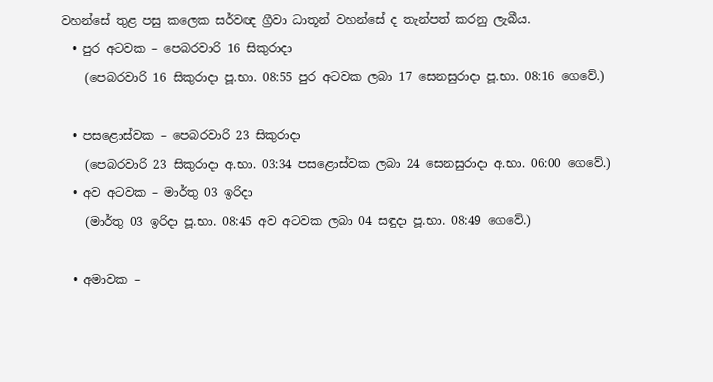වහන්සේ තුළ පසු කලෙක සර්වඥ ග්‍රීවා ධාතූන් වහන්සේ ද තැන්පත් කරනු ලැබීය.
  • පුර අටවක – පෙබරවාරි 16 සිකුරාදා
    (පෙබරවාරි 16 සිකුරාදා පූ.භා. 08:55 පුර අටවක ලබා 17 සෙනසුරාදා පූ.භා. 08:16 ගෙවේ.)

  • පසළොස්වක – පෙබරවාරි 23 සිකුරාදා
    (පෙබරවාරි 23 සිකුරාදා අ.භා. 03:34 පසළොස්වක ලබා 24 සෙනසුරාදා අ.භා. 06:00 ගෙවේ.)
  • අව අටවක – මාර්තු 03 ඉරිදා
    (මාර්තු 03 ඉරිදා පූ.භා. 08:45 අව අටවක ලබා 04 සඳුදා පූ.භා. 08:49 ගෙවේ.)

  • අමාවක –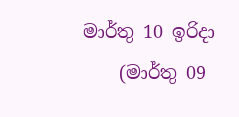මාර්තු 10 ඉරිදා
    (මාර්තු 09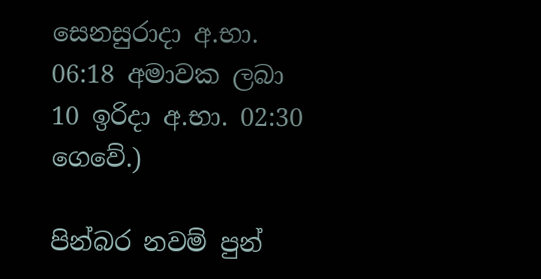සෙනසුරාදා අ.භා. 06:18 අමාවක ලබා 10 ඉරිදා අ.භා. 02:30 ගෙවේ.)

පින්බර නවම් පුන්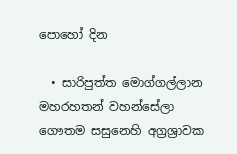පොහෝ දින

  • සාරිපුත්ත මොග්ගල්ලාන මහරහතන් වහන්සේලා ගෞතම සසුනෙහි අග්‍රශ්‍රාවක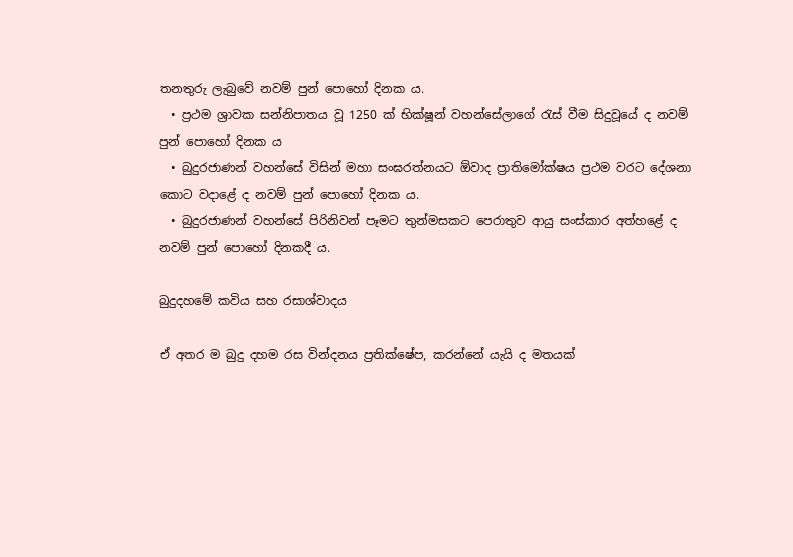තනතුරු ලැබුවේ නවම් පුන් පොහෝ දිනක ය.
  • ප්‍රථම ශ්‍රාවක සන්නිපාතය වූ 1250 ක් භික්ෂූන් වහන්සේලාගේ රැස් වීම සිදුවූයේ ද නවම් පුන් පොහෝ දිනක ය
  • බුදුරජාණන් වහන්සේ විසින් මහා සංඝරත්නයට ඕවාද ප්‍රාතිමෝක්ෂය ප්‍රථම වරට දේශනා කොට වදාළේ ද නවම් පුන් පොහෝ දිනක ය.
  • බුදුරජාණන් වහන්සේ පිරිනිවන් පෑමට තුන්මසකට පෙරාතුව ආයු සංස්කාර අත්හළේ ද නවම් පුන් පොහෝ දිනකදී ය.

බුදුදහමේ කවිය සහ රසාශ්වාදය

ඒ අතර ම බුදු දහම රස වින්දනය ප්‍රතික්ෂේප, කරන්නේ යැයි ද මතයක්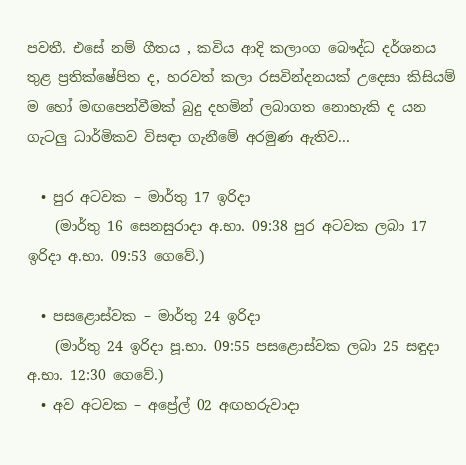පවතී. එසේ නම් ගීතය , කවිය ආදි කලාංග බෞද්ධ දර්ශනය තුළ ප්‍රතික්ෂේපිත ද, හරවත් කලා රසවින්දනයක් උදෙසා කිසියම් ම හෝ මඟපෙන්වීමක් බුදු දහමින් ලබාගත නොහැකි ද යන ගැටලු ධාර්මිකව විසඳා ගැනීමේ අරමුණ ඇතිව...

  • පුර අටවක – මාර්තු 17 ඉරිදා
    (මාර්තු 16 සෙනසුරාදා අ.භා. 09:38 පුර අටවක ලබා 17 ඉරිදා අ.භා. 09:53 ගෙවේ.)

  • පසළොස්වක – මාර්තු 24 ඉරිදා
    (මාර්තු 24 ඉරිදා පූ.භා. 09:55 පසළොස්වක ලබා 25 සඳුදා අ.භා. 12:30 ගෙවේ.)
  • අව අටවක – අප්‍රේල් 02 අඟහරුවාදා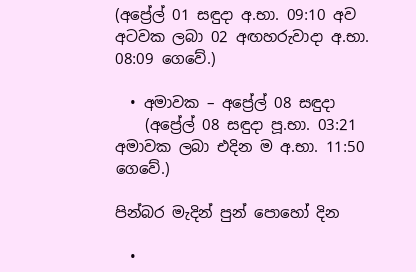(අප්‍රේල් 01 සඳුදා අ.භා. 09:10 අව අටවක ලබා 02 අඟහරුවාදා අ.භා. 08:09 ගෙවේ.)

  • අමාවක – අප්‍රේල් 08 සඳුදා
    (අප්‍රේල් 08 සඳුදා පූ.භා. 03:21 අමාවක ලබා එදින ම අ.භා. 11:50 ගෙවේ.)

පින්බර මැදින් පුන් පොහෝ දින

  •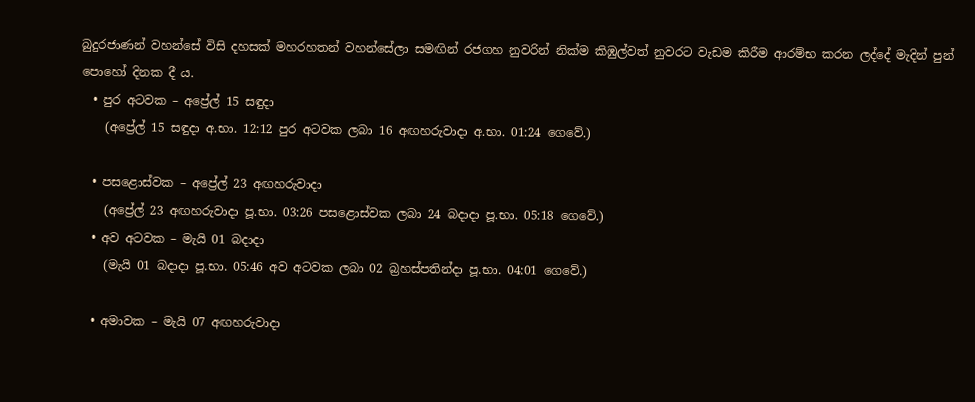බුදුරජාණන් වහන්සේ විසි දහසක් මහරහතන් වහන්සේලා සමඟින් රජගහ නුවරින් නික්ම කිඹුල්වත් නුවරට වැඩම කිරීම ආරම්භ කරන ලද්දේ මැදින් පුන් පොහෝ දිනක දී ය.
  • පුර අටවක – අප්‍රේල් 15 සඳුදා
    (අප්‍රේල් 15 සඳුදා අ.භා. 12:12 පුර අටවක ලබා 16 අඟහරුවාදා අ.භා. 01:24 ගෙවේ.)

  • පසළොස්වක – අප්‍රේල් 23 අඟහරුවාදා
    (අප්‍රේල් 23 අඟහරුවාදා පූ.භා. 03:26 පසළොස්වක ලබා 24 බදාදා පූ.භා. 05:18 ගෙවේ.)
  • අව අටවක – මැයි 01 බදාදා
    (මැයි 01 බදාදා පූ.භා. 05:46 අව අටවක ලබා 02 බ්‍රහස්පතින්දා පූ.භා. 04:01 ගෙවේ.)

  • අමාවක – මැයි 07 අඟහරුවාදා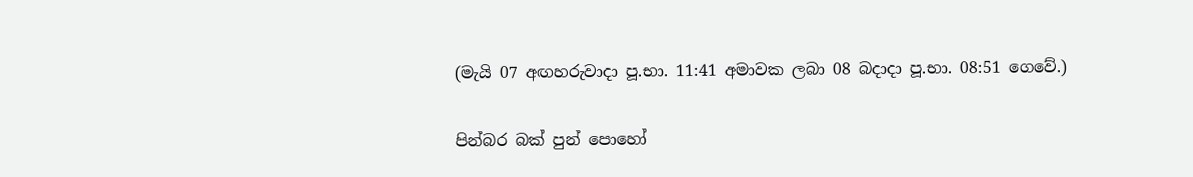(මැයි 07 අඟහරුවාදා පූ.භා. 11:41 අමාවක ලබා 08 බදාදා පූ.භා. 08:51 ගෙවේ.)

පින්බර බක් පුන් පොහෝ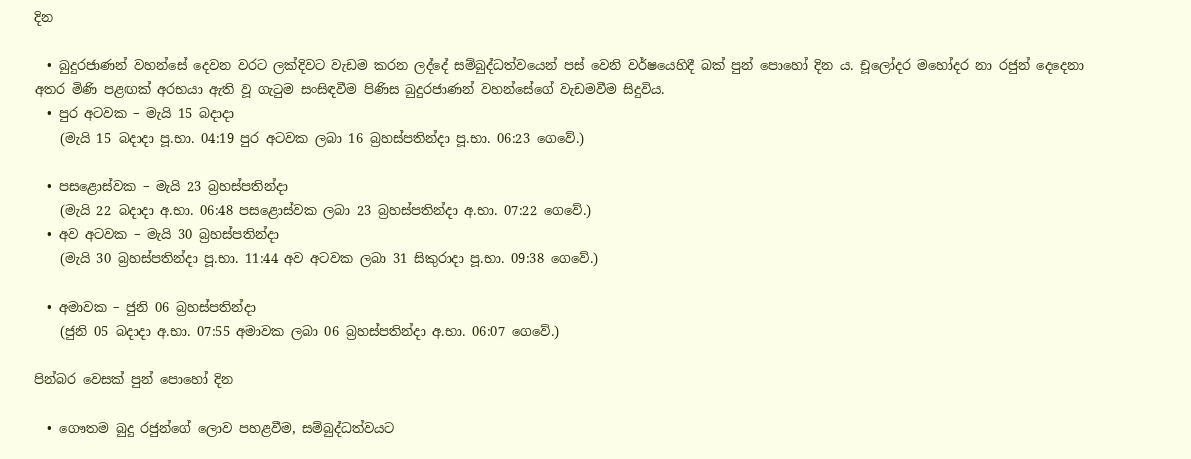දින

  • බුදුරජාණන් වහන්සේ දෙවන වරට ලක්දිවට වැඩම කරන ලද්දේ සම්බුද්ධත්වයෙන් පස් වෙනි වර්ෂයෙහිදී බක් පුන් පොහෝ දින ය. චූලෝදර මහෝදර නා රජුන් දෙදෙනා අතර මිණි පළඟක් අරභයා ඇති වූ ගැටුම සංසිඳවීම පිණිස බුදුරජාණන් වහන්සේගේ වැඩමවීම සිදුවිය.
  • පුර අටවක – මැයි 15 බදාදා
    (මැයි 15 බදාදා පූ.භා. 04:19 පුර අටවක ලබා 16 බ්‍රහස්පතින්දා පූ.භා. 06:23 ගෙවේ.)

  • පසළොස්වක – මැයි 23 බ්‍රහස්පතින්දා
    (මැයි 22 බදාදා අ.භා. 06:48 පසළොස්වක ලබා 23 බ්‍රහස්පතින්දා අ.භා. 07:22 ගෙවේ.)
  • අව අටවක – මැයි 30 බ්‍රහස්පතින්දා
    (මැයි 30 බ්‍රහස්පතින්දා පූ.භා. 11:44 අව අටවක ලබා 31 සිකුරාදා පූ.භා. 09:38 ගෙවේ.)

  • අමාවක – ජුනි 06 බ්‍රහස්පතින්දා
    (ජුනි 05 බදාදා අ.භා. 07:55 අමාවක ලබා 06 බ්‍රහස්පතින්දා අ.භා. 06:07 ගෙවේ.)

පින්බර වෙසක් පුන් පොහෝ දින

  • ගෞතම බුදු රජුන්ගේ ලොව පහළවීම, සම්බුද්ධත්වයට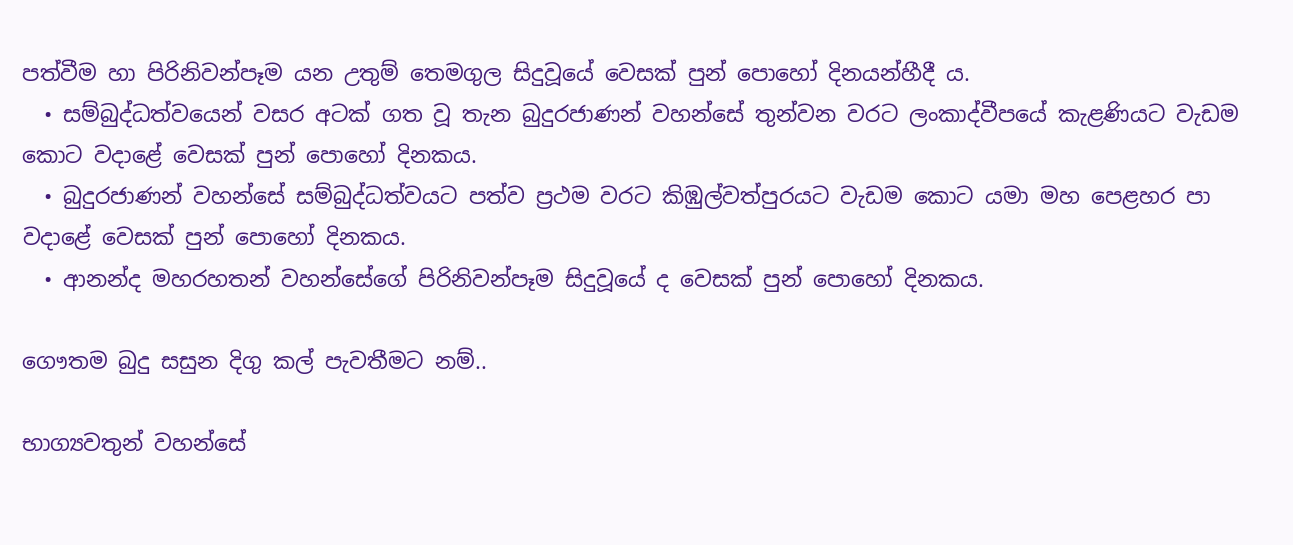පත්වීම හා පිරිනිවන්පෑම යන උතුම් තෙමගුල සිදුවූයේ වෙසක් පුන් පොහෝ දිනයන්හීදී ය.
  • සම්බුද්ධත්වයෙන් වසර අටක් ගත වූ තැන බුදුරජාණන් වහන්සේ තුන්වන වරට ලංකාද්වීපයේ කැළණියට වැඩම කොට වදාළේ වෙසක් පුන් පොහෝ දිනකය.
  • බුදුරජාණන් වහන්සේ සම්බුද්ධත්වයට පත්ව ප්‍රථම වරට කිඹුල්වත්පුරයට වැඩම කොට යමා මහ පෙළහර පා වදාළේ වෙසක් පුන් පොහෝ දිනකය.
  • ආනන්ද මහරහතන් වහන්සේගේ පිරිනිවන්පෑම සිදුවූයේ ද වෙසක් පුන් පොහෝ දිනකය.

ගෞතම බුදු සසුන දිගු කල් පැවතීමට නම්..

භාග්‍යවතුන් වහන්සේ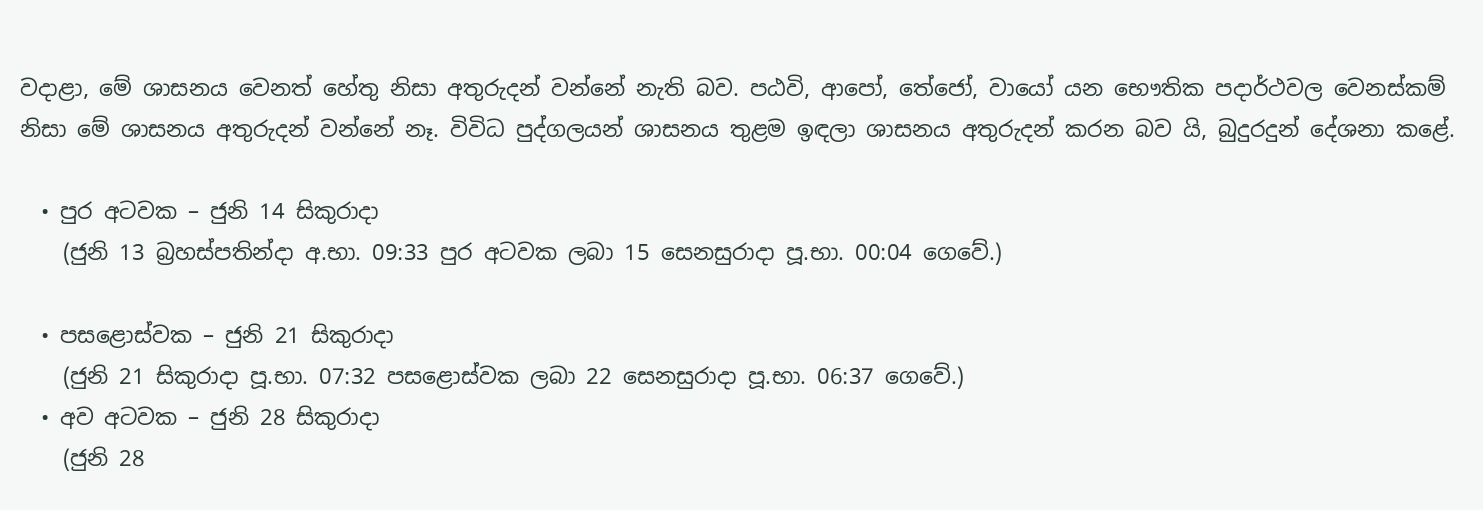වදාළා, මේ ශාසනය වෙනත් හේතු නිසා අතුරුදන් වන්නේ නැති බව. පඨවි, ආපෝ, තේජෝ, වායෝ යන භෞතික පදාර්ථවල වෙනස්කම් නිසා මේ ශාසනය අතුරුදන් වන්නේ නෑ. විවිධ පුද්ගලයන් ශාසනය තුළම ඉඳලා ශාසනය අතුරුදන් කරන බව යි, බුදුරදුන් දේශනා කළේ.

  • පුර අටවක – ජුනි 14 සිකුරාදා
    (ජුනි 13 බ්‍රහස්පතින්දා අ.භා. 09:33 පුර අටවක ලබා 15 සෙනසුරාදා පූ.භා. 00:04 ගෙවේ.)

  • පසළොස්වක – ජුනි 21 සිකුරාදා
    (ජුනි 21 සිකුරාදා පූ.භා. 07:32 පසළොස්වක ලබා 22 සෙනසුරාදා පූ.භා. 06:37 ගෙවේ.)
  • අව අටවක – ජුනි 28 සිකුරාදා
    (ජුනි 28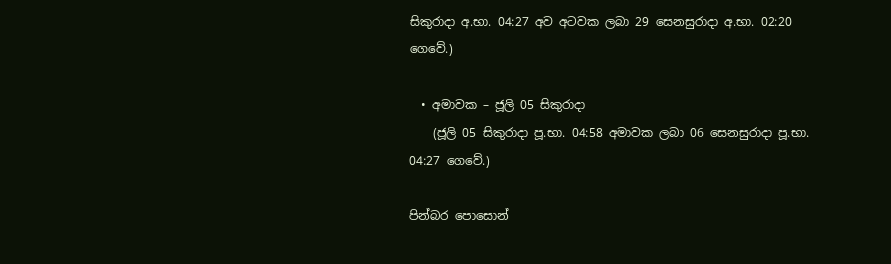සිකුරාදා අ.භා. 04:27 අව අටවක ලබා 29 සෙනසුරාදා අ.භා. 02:20 ගෙවේ.)

  • අමාවක – ජූලි 05 සිකුරාදා
    (ජූලි 05 සිකුරාදා පූ.භා. 04:58 අමාවක ලබා 06 සෙනසුරාදා පූ.භා. 04:27 ගෙවේ.)

පින්බර පොසොන්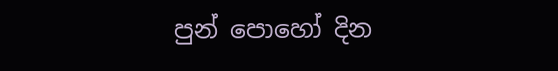පුන් පොහෝ දින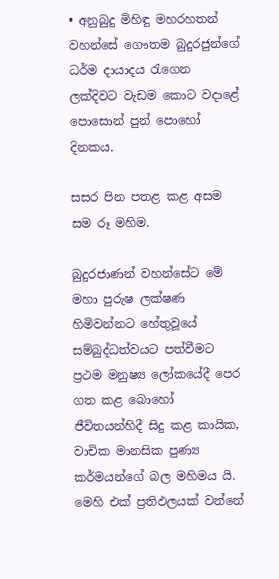• අනුබුදු මිහිඳු මහරහතන් වහන්සේ ගෞතම බුදුරජුන්ගේ ධර්ම දායාදය රැගෙන ලක්දිවට වැඩම කොට වදාළේ පොසොන් පුන් පොහෝ දිනකය.

සසර පින පතළ කළ අසම සම රූ මහිම.

බුදුරජාණන් වහන්සේට මේ මහා පුරුෂ ලක්ෂණ හිමිවන්නට හේතුවූයේ සම්බුද්ධත්වයට පත්වීමට ප්‍රථම මනුෂ්‍ය ලෝකයේදී පෙර ගත කළ බොහෝ ජීවිතයන්හිදී සිදු කළ කායික, වාචික මානසික පුණ්‍ය කර්මයන්ගේ බල මහිමය යි. මෙහි එක් ප්‍රතිඵලයක් වන්නේ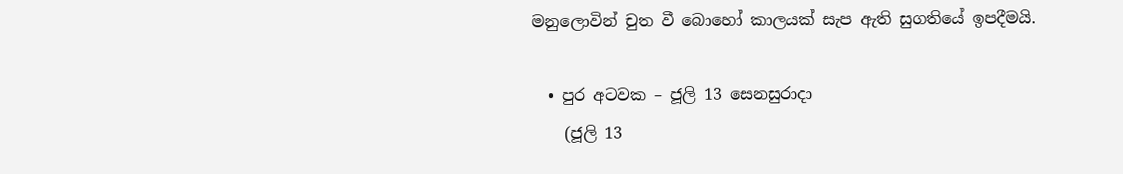මනුලොවින් චුත වී බොහෝ කාලයක් සැප ඇති සුගතියේ ඉපදීමයි.

  • පුර අටවක – ජූලි 13 සෙනසුරාදා
    (ජූලි 13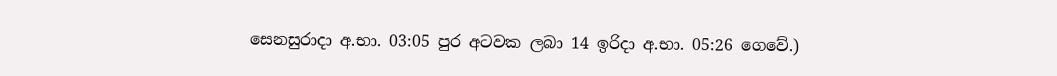සෙනසුරාදා අ.භා. 03:05 පුර අටවක ලබා 14 ඉරිදා අ.භා. 05:26 ගෙවේ.)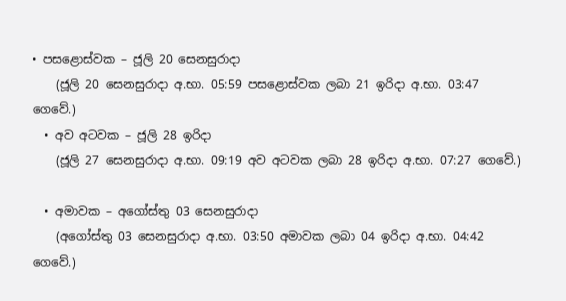• පසළොස්වක – ජූලි 20 සෙනසුරාදා
    (ජූලි 20 සෙනසුරාදා අ.භා. 05:59 පසළොස්වක ලබා 21 ඉරිදා අ.භා. 03:47 ගෙවේ.)
  • අව අටවක – ජූලි 28 ඉරිදා
    (ජූලි 27 සෙනසුරාදා අ.භා. 09:19 අව අටවක ලබා 28 ඉරිදා අ.භා. 07:27 ගෙවේ.)

  • අමාවක – අගෝස්තු 03 සෙනසුරාදා
    (අගෝස්තු 03 සෙනසුරාදා අ.භා. 03:50 අමාවක ලබා 04 ඉරිදා අ.භා. 04:42 ගෙවේ.)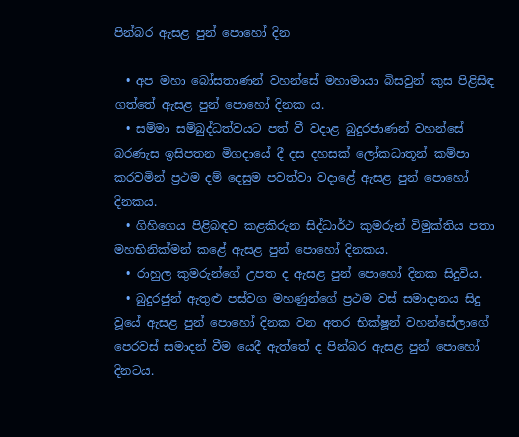පින්බර ඇසළ පුන් පොහෝ දින

  • අප මහා බෝසතාණන් වහන්සේ මහාමායා බිසවුන් කුස පිළිසිඳ ගත්තේ ඇසළ පුන් පොහෝ දිනක ය.
  • සම්මා සම්බුද්ධත්වයට පත් වී වදාළ බුදුරජාණන් වහන්සේ බරණැස ඉසිපතන මිගදායේ දී දස දහසක් ලෝකධාතූන් කම්පා කරවමින් ප්‍රථම දම් දෙසුම පවත්වා වදාළේ ඇසළ පුන් පොහෝ දිනකය.
  • ගිහිගෙය පිළිබඳව කළකිරුන සිද්ධාර්ථ කුමරුන් විමුක්තිය පතා මහභිනික්මන් කළේ ඇසළ පුන් පොහෝ දිනකය.
  • රාහුල කුමරුන්ගේ උපත ද ඇසළ පුන් පොහෝ දිනක සිදුවිය.
  • බුදුරජුන් ඇතුළු පස්වග මහණුන්ගේ ප්‍රථම වස් සමාදානය සිදු වූයේ ඇසළ පුන් පොහෝ දිනක වන අතර භික්ෂූන් වහන්සේලාගේ පෙරවස් සමාදන් වීම යෙදී ඇත්තේ ද පින්බර ඇසළ පුන් පොහෝ දිනටය.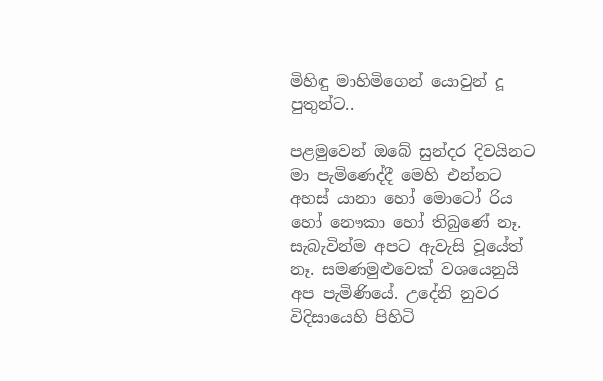මිහිඳු මාහිමිගෙන් යොවුන් දූ පුතුන්ට..

පළමුවෙන් ඔබේ සුන්දර දිවයිනට මා පැමිණෙද්දී මෙහි එන්නට අහස්‌ යානා හෝ මොටෝ රිය හෝ නෞකා හෝ තිබුණේ නෑ. සැබැවින්ම අපට ඇවැසි වූයේත් නෑ. සමණමුළුවෙක්‌ වශයෙනුයි අප පැමිණියේ. උදේනි නුවර විදිසායෙහි පිහිටි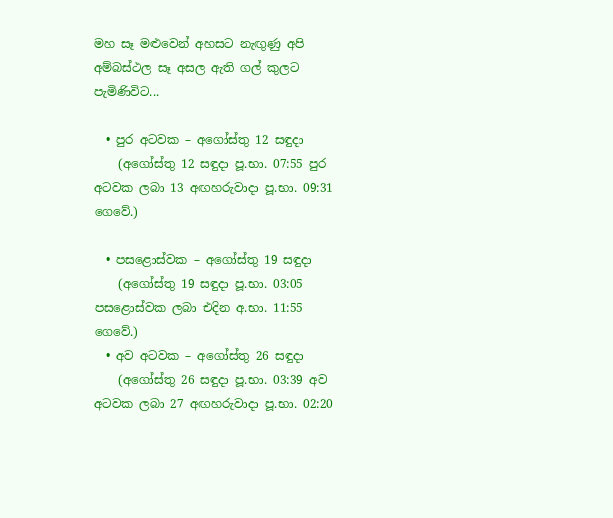මහ සෑ මළුවෙන් අහසට නැඟුණු අපි අම්බස්‌ථල සෑ අසල ඇති ගල් කුලට පැමිණිවිට...

  • පුර අටවක – අගෝස්තු 12 සඳුදා
    (අගෝස්තු 12 සඳුදා පූ.භා. 07:55 පුර අටවක ලබා 13 අඟහරුවාදා පූ.භා. 09:31 ගෙවේ.)

  • පසළොස්වක – අගෝස්තු 19 සඳුදා
    (අගෝස්තු 19 සඳුදා පූ.භා. 03:05 පසළොස්වක ලබා එදින අ.භා. 11:55 ගෙවේ.)
  • අව අටවක – අගෝස්තු 26 සඳුදා
    (අගෝස්තු 26 සඳුදා පූ.භා. 03:39 අව අටවක ලබා 27 අඟහරුවාදා පූ.භා. 02:20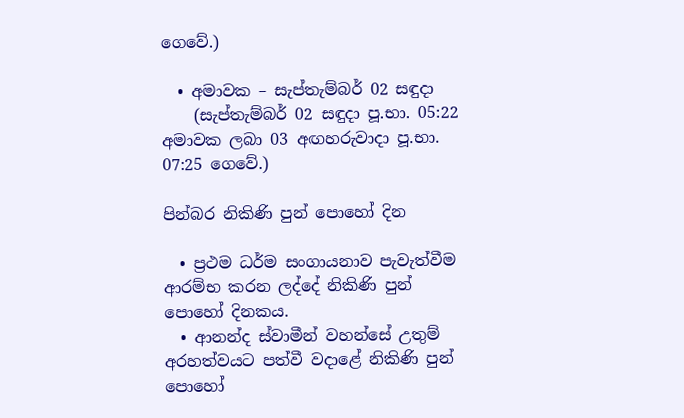ගෙවේ.)

  • අමාවක – සැප්තැම්බර් 02 සඳුදා
    (සැප්තැම්බර් 02 සඳුදා පූ.භා. 05:22 අමාවක ලබා 03 අඟහරුවාදා පූ.භා. 07:25 ගෙවේ.)

පින්බර නිකිණි පුන් පොහෝ දින

  • ප්‍රථම ධර්ම සංගායනාව පැවැත්වීම ආරම්භ කරන ලද්දේ නිකිණි පුන් පොහෝ දිනකය.
  • ආනන්ද ස්වාමීන් වහන්සේ උතුම් අරහත්වයට පත්වී වදාළේ නිකිණි පුන් පොහෝ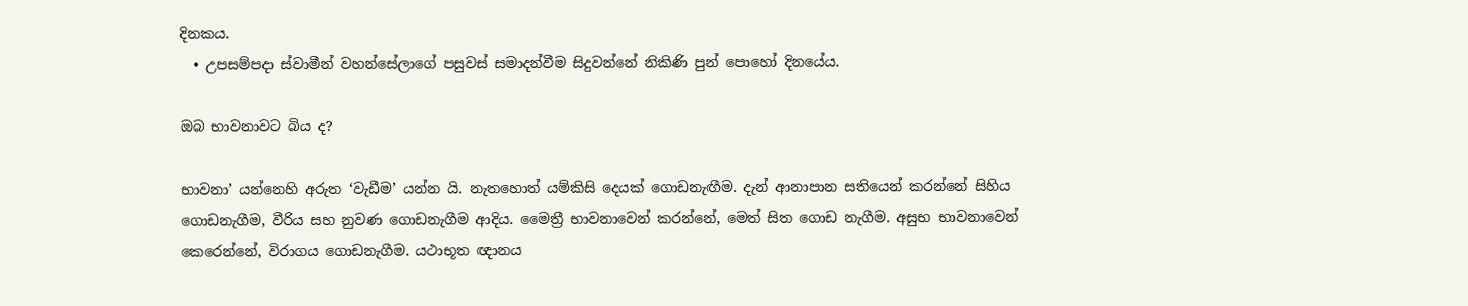දිනකය.
  • උපසම්පදා ස්වාමීන් වහන්සේලාගේ පසුවස් සමාදන්වීම සිදුවන්නේ නිකිණි පුන් පොහෝ දිනයේය.

ඔබ භාවනාවට බිය ද?

භාවනා’ යන්නෙහි අරුත ‘වැඩීම’ යන්න යි. නැතහොත් යම්කිසි දෙයක් ගොඩනැඟීම. දැන් ආනාපාන සතියෙන් කරන්නේ සිහිය ගොඩනැගීම, වීරිය සහ නුවණ ගොඩනැගීම ආදිය. මෛත්‍රී භාවනාවෙන් කරන්නේ, මෙත් සිත ගොඩ නැගීම. අසුභ භාවනාවෙන් කෙරෙන්නේ, විරාගය ගොඩනැගීම. යථාභූත ඥානය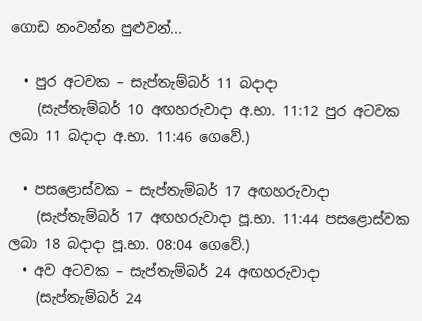ගොඩ නංවන්න පුළුවන්...

  • පුර අටවක – සැප්තැම්බර් 11 බදාදා
    (සැප්තැම්බර් 10 අඟහරුවාදා අ.භා. 11:12 පුර අටවක ලබා 11 බදාදා අ.භා. 11:46 ගෙවේ.)

  • පසළොස්වක – සැප්තැම්බර් 17 අඟහරුවාදා
    (සැප්තැම්බර් 17 අඟහරුවාදා පූ.භා. 11:44 පසළොස්වක ලබා 18 බදාදා පූ.භා. 08:04 ගෙවේ.)
  • අව අටවක – සැප්තැම්බර් 24 අඟහරුවාදා
    (සැප්තැම්බර් 24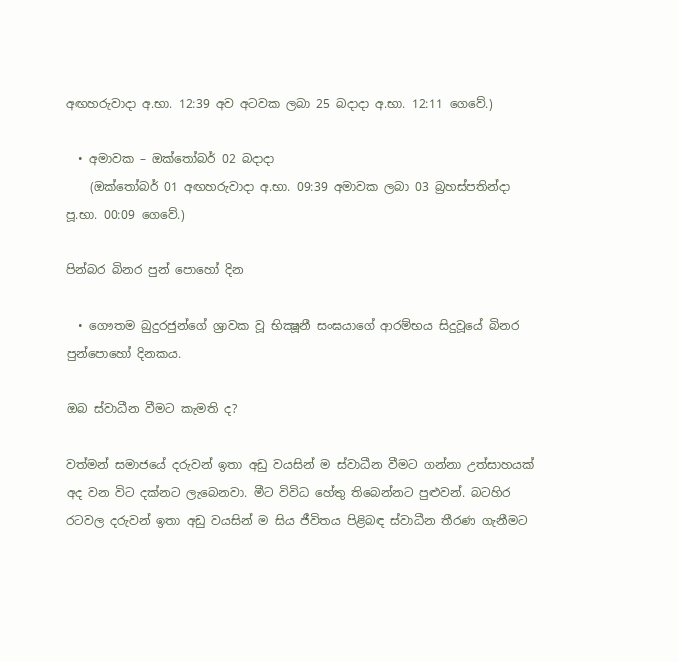අඟහරුවාදා අ.භා. 12:39 අව අටවක ලබා 25 බදාදා අ.භා. 12:11 ගෙවේ.)

  • අමාවක – ඔක්තෝබර් 02 බදාදා
    (ඔක්තෝබර් 01 අඟහරුවාදා අ.භා. 09:39 අමාවක ලබා 03 බ්‍රහස්පතින්දා පූ.භා. 00:09 ගෙවේ.)

පින්බර බිනර පුන් පොහෝ දින

  • ගෞතම බුදුරජුන්ගේ ශ්‍රාවක වූ භික්‍ෂූනී සංඝයාගේ ආරම්භය සිදුවූයේ බිනර පුන්පොහෝ දිනකය.

ඔබ ස්වාධීන වීමට කැමති ද?

වත්මන් සමාජයේ දරුවන් ඉතා අඩු වයසින් ම ස්වාධීන වීමට ගන්නා උත්සාහයක් අද වන විට දක්නට ලැබෙනවා. මීට විවිධ හේතු තිබෙන්නට පුළුවන්. බටහිර රටවල දරුවන් ඉතා අඩු වයසින් ම සිය ජීවිතය පිළිබඳ ස්වාධීන තීරණ ගැනීමට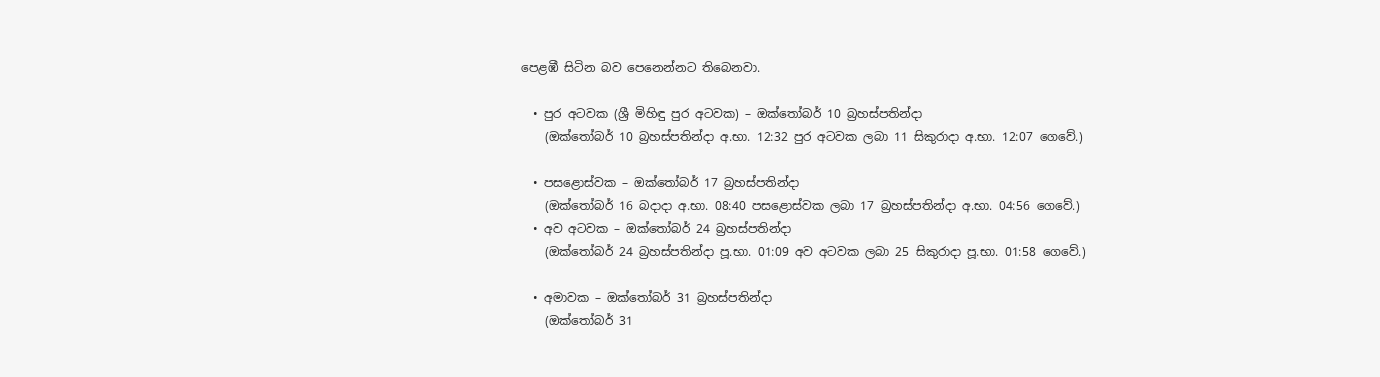පෙළඹී සිටින බව පෙනෙන්නට තිබෙනවා.

  • පුර අටවක (ශ්‍රී මිහිඳු පුර අටවක) – ඔක්තෝබර් 10 බ්‍රහස්පතින්දා
    (ඔක්තෝබර් 10 බ්‍රහස්පතින්දා අ.භා. 12:32 පුර අටවක ලබා 11 සිකුරාදා අ.භා. 12:07 ගෙවේ.)

  • පසළොස්වක – ඔක්තෝබර් 17 බ්‍රහස්පතින්දා
    (ඔක්තෝබර් 16 බදාදා අ.භා. 08:40 පසළොස්වක ලබා 17 බ්‍රහස්පතින්දා අ.භා. 04:56 ගෙවේ.)
  • අව අටවක – ඔක්තෝබර් 24 බ්‍රහස්පතින්දා
    (ඔක්තෝබර් 24 බ්‍රහස්පතින්දා පූ.භා. 01:09 අව අටවක ලබා 25 සිකුරාදා පූ.භා. 01:58 ගෙවේ.)

  • අමාවක – ඔක්තෝබර් 31 බ්‍රහස්පතින්දා
    (ඔක්තෝබර් 31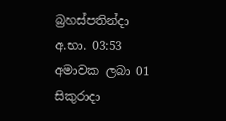බ්‍රහස්පතින්දා අ.භා. 03:53 අමාවක ලබා 01 සිකුරාදා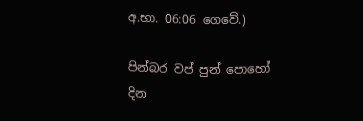අ.භා. 06:06 ගෙවේ.)

පින්බර වප් පුන් පොහෝ දින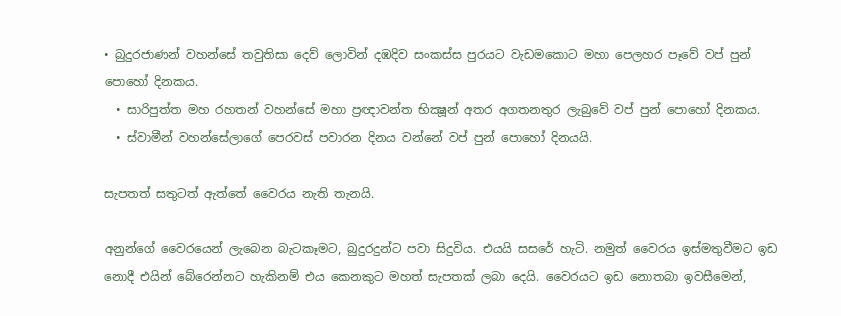• බුදුරජාණන් වහන්සේ තවුතිසා දෙව් ලොවින් දඹදිව සංකස්ස පුරයට වැඩමකොට මහා පෙලහර පෑවේ වප් පුන් පොහෝ දිනකය.
  • සාරිපුත්ත මහ රහතන් වහන්සේ මහා ප්‍රඥාවන්ත භික්‍ෂූන් අතර අගතනතුර ලැබුවේ වප් පුන් පොහෝ දිනකය.
  • ස්වාමීන් වහන්සේලාගේ පෙරවස් පවාරන දිනය වන්නේ වප් පුන් පොහෝ දිනයයි.

සැපතත් සතුටත් ඇත්තේ වෛරය නැති තැනයි.

අනුන්ගේ වෛරයෙන් ලැබෙන බැටකෑමට, බුදුරදුන්ට පවා සිදුවිය. එයයි සසරේ හැටි. නමුත් වෛරය ඉස්මතුවීමට ඉඩ නොදී එයින් බේරෙන්නට හැකිනම් එය කෙනකුට මහත් සැපතක් ලබා දෙයි. වෛරයට ඉඩ නොතබා ඉවසීමෙන්,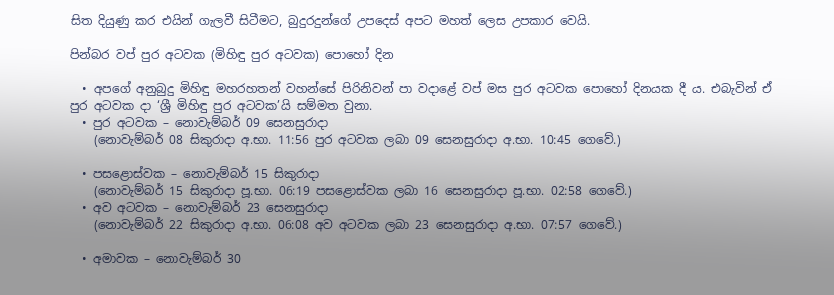සිත දියුණු කර එයින් ගැලවී සිටීමට, බුදුරදුන්ගේ උපදෙස් අපට මහත් ලෙස උපකාර වෙයි.

පින්බර වප් පුර අටවක (මිහිඳු පුර අටවක) පොහෝ දින

  • අපගේ අනුබුදු මිහිඳු මහරහතන් වහන්සේ පිරිනිවන් පා වදාළේ වප් මස පුර අටවක පොහෝ දිනයක දී ය. එබැවින් ඒ පුර අටවක දා ‘ශ්‍රී මිහිඳු පුර අටවක’යි සම්මත වුනා.
  • පුර අටවක – නොවැම්බර් 09 සෙනසුරාදා
    (නොවැම්බර් 08 සිකුරාදා අ.භා. 11:56 පුර අටවක ලබා 09 සෙනසුරාදා අ.භා. 10:45 ගෙවේ.)

  • පසළොස්වක – නොවැම්බර් 15 සිකුරාදා
    (නොවැම්බර් 15 සිකුරාදා පූ.භා. 06:19 පසළොස්වක ලබා 16 සෙනසුරාදා පූ.භා. 02:58 ගෙවේ.)
  • අව අටවක – නොවැම්බර් 23 සෙනසුරාදා
    (නොවැම්බර් 22 සිකුරාදා අ.භා. 06:08 අව අටවක ලබා 23 සෙනසුරාදා අ.භා. 07:57 ගෙවේ.)

  • අමාවක – නොවැම්බර් 30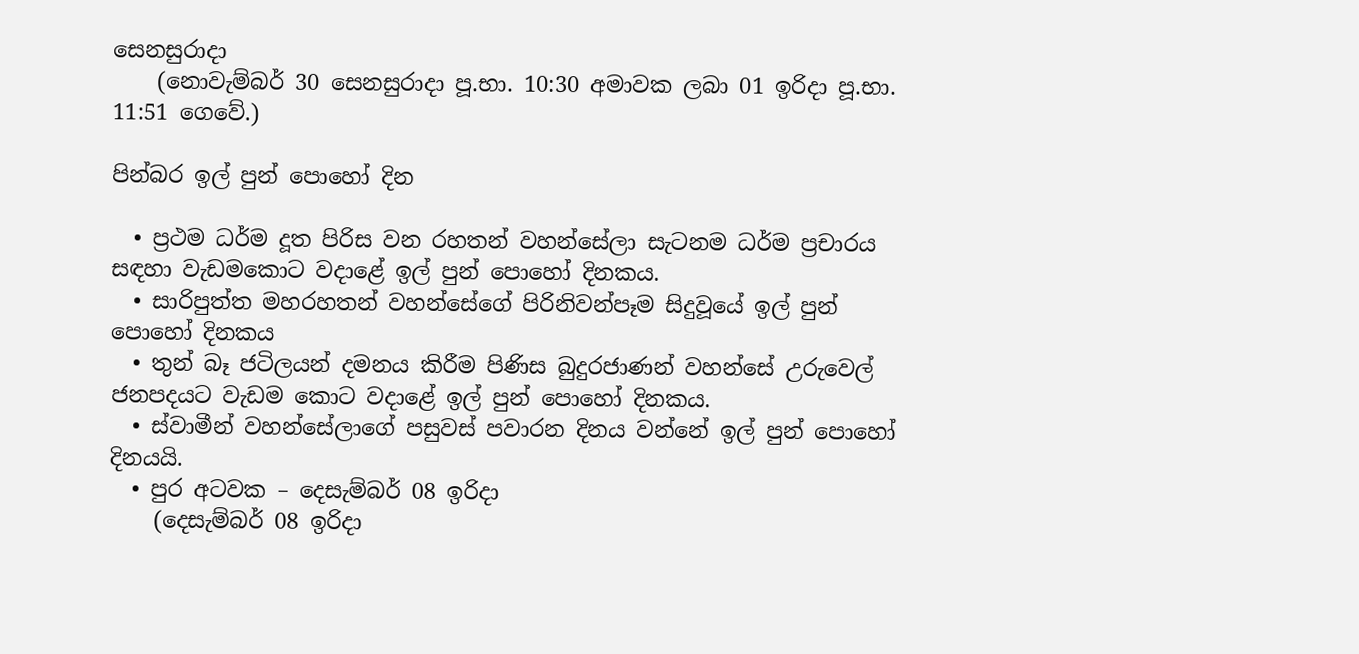සෙනසුරාදා
    (නොවැම්බර් 30 සෙනසුරාදා පූ.භා. 10:30 අමාවක ලබා 01 ඉරිදා පූ.භා. 11:51 ගෙවේ.)

පින්බර ඉල් පුන් පොහෝ දින

  • ප්‍රථම ධර්ම දූත පිරිස වන රහතන් වහන්සේලා සැටනම ධර්ම ප්‍රචාරය සඳහා වැඩමකොට වදාළේ ඉල් පුන් පොහෝ දිනකය.
  • සාරිපුත්ත මහරහතන් වහන්සේගේ පිරිනිවන්පෑම සිදුවූයේ ඉල් පුන් පොහෝ දිනකය
  • තුන් බෑ ජටිලයන් දමනය කිරීම පිණිස බුදුරජාණන් වහන්සේ උරුවෙල් ජනපදයට වැඩම කොට වදාළේ ඉල් පුන් පොහෝ දිනකය.
  • ස්වාමීන් වහන්සේලාගේ පසුවස් පවාරන දිනය වන්නේ ඉල් පුන් පොහෝ දිනයයි.
  • පුර අටවක – දෙසැම්බර් 08 ඉරිදා
    (දෙසැම්බර් 08 ඉරිදා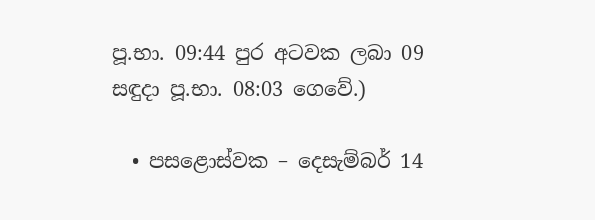පූ.භා. 09:44 පුර අටවක ලබා 09 සඳුදා පූ.භා. 08:03 ගෙවේ.)

  • පසළොස්වක – දෙසැම්බර් 14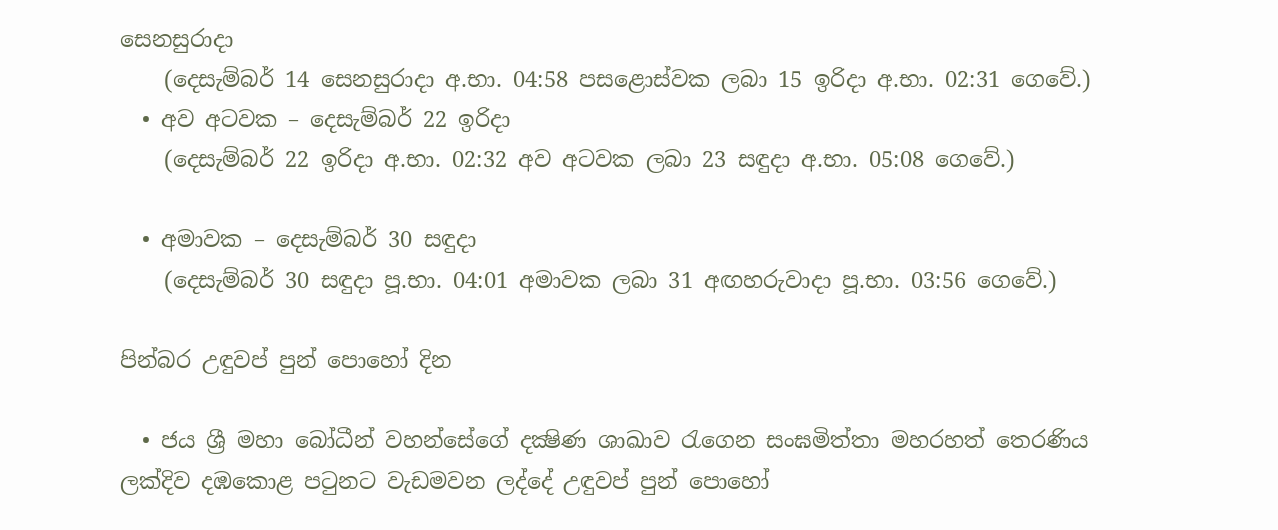සෙනසුරාදා
    (දෙසැම්බර් 14 සෙනසුරාදා අ.භා. 04:58 පසළොස්වක ලබා 15 ඉරිදා අ.භා. 02:31 ගෙවේ.)
  • අව අටවක – දෙසැම්බර් 22 ඉරිදා
    (දෙසැම්බර් 22 ඉරිදා අ.භා. 02:32 අව අටවක ලබා 23 සඳුදා අ.භා. 05:08 ගෙවේ.)

  • අමාවක – දෙසැම්බර් 30 සඳුදා
    (දෙසැම්බර් 30 සඳුදා පූ.භා. 04:01 අමාවක ලබා 31 අඟහරුවාදා පූ.භා. 03:56 ගෙවේ.)

පින්බර උඳුවප් පුන් පොහෝ දින

  • ජය ශ්‍රී මහා බෝධීන් වහන්සේගේ දක්‍ෂිණ ශාඛාව රැගෙන සංඝමිත්තා මහරහත් තෙරණිය ලක්දිව දඹකොළ පටුනට වැඩමවන ලද්දේ උඳුවප් පුන් පොහෝ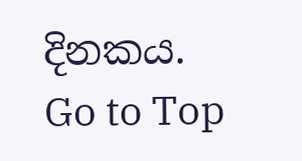දිනකය.
Go to Top